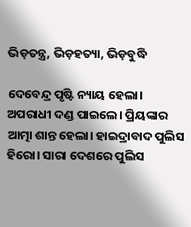ଭିଡ଼ତନ୍ତ୍ର, ଭିଡ଼ହତ୍ୟା, ଭିଡ଼ବୁଦ୍ଧି

ଦେବେନ୍ଦ୍ର ପୃଷ୍ଟି ନ୍ୟାୟ ହେଲା। ଅପରାଧୀ ଦଣ୍ଡ ପାଇଲେ। ପ୍ରିୟଙ୍କାର ଆତ୍ମା ଶାନ୍ତ ହେଲା। ହାଇଦ୍ରାବାଦ ପୁଲିସ ହିରୋ। ସାରା ଦେଶରେ ପୁଲିସ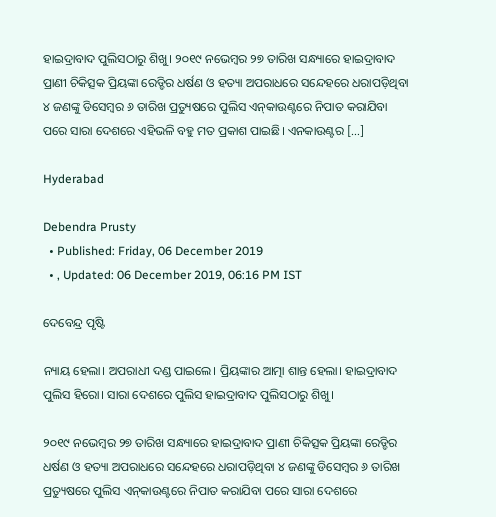ହାଇଦ୍ରାବାଦ ପୁଲିସଠାରୁ ଶିଖୁ। ୨୦୧୯ ନଭେମ୍ବର ୨୭ ତାରିଖ ସନ୍ଧ୍ୟାରେ ହାଇଦ୍ରାବାଦ ପ୍ରାଣୀ ଚିକିତ୍ସକ ପ୍ରିୟଙ୍କା ରେଡ୍ଡିର ଧର୍ଷଣ ଓ ହତ୍ୟା ଅପରାଧରେ ସନ୍ଦେହରେ ଧରାପଡ଼ିଥିବା ୪ ଜଣଙ୍କୁ ଡିସେମ୍ବର ୬ ତାରିଖ ପ୍ରତ୍ୟୁଷରେ ପୁଲିସ ଏନ୍‌କାଉଣ୍ଟରେ ନିପାତ କରାଯିବା ପରେ ସାରା ଦେଶରେ ଏହିଭଳି ବହୁ ମତ ପ୍ରକାଶ ପାଇଛି। ଏନକାଉଣ୍ଟର […]

Hyderabad

Debendra Prusty
  • Published: Friday, 06 December 2019
  • , Updated: 06 December 2019, 06:16 PM IST

ଦେବେନ୍ଦ୍ର ପୃଷ୍ଟି

ନ୍ୟାୟ ହେଲା। ଅପରାଧୀ ଦଣ୍ଡ ପାଇଲେ। ପ୍ରିୟଙ୍କାର ଆତ୍ମା ଶାନ୍ତ ହେଲା। ହାଇଦ୍ରାବାଦ ପୁଲିସ ହିରୋ। ସାରା ଦେଶରେ ପୁଲିସ ହାଇଦ୍ରାବାଦ ପୁଲିସଠାରୁ ଶିଖୁ।

୨୦୧୯ ନଭେମ୍ବର ୨୭ ତାରିଖ ସନ୍ଧ୍ୟାରେ ହାଇଦ୍ରାବାଦ ପ୍ରାଣୀ ଚିକିତ୍ସକ ପ୍ରିୟଙ୍କା ରେଡ୍ଡିର ଧର୍ଷଣ ଓ ହତ୍ୟା ଅପରାଧରେ ସନ୍ଦେହରେ ଧରାପଡ଼ିଥିବା ୪ ଜଣଙ୍କୁ ଡିସେମ୍ବର ୬ ତାରିଖ ପ୍ରତ୍ୟୁଷରେ ପୁଲିସ ଏନ୍‌କାଉଣ୍ଟରେ ନିପାତ କରାଯିବା ପରେ ସାରା ଦେଶରେ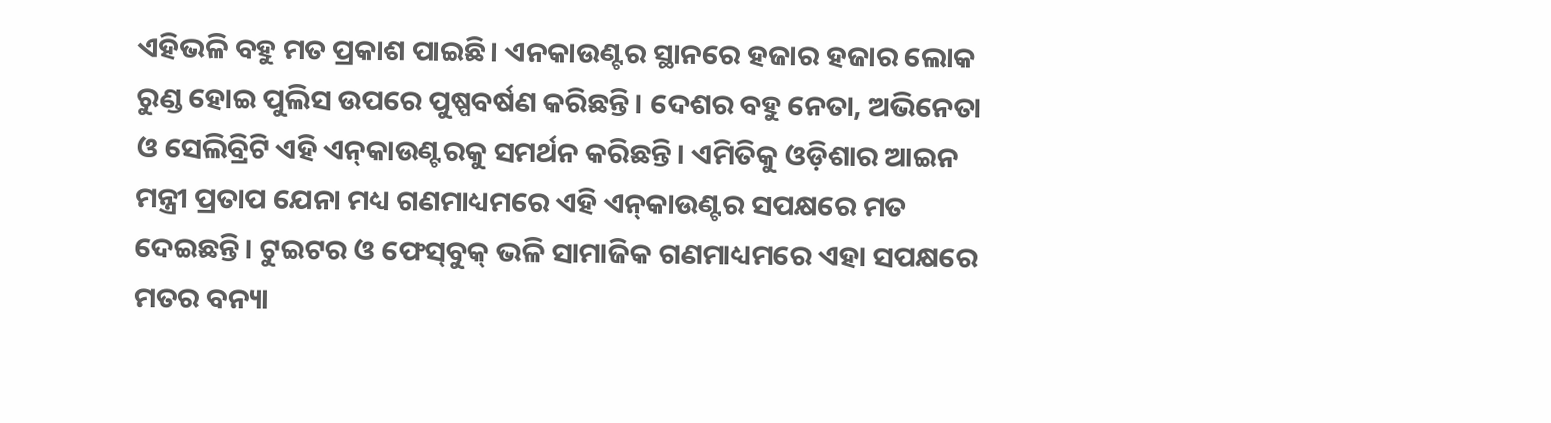ଏହିଭଳି ବହୁ ମତ ପ୍ରକାଶ ପାଇଛି। ଏନକାଉଣ୍ଟର ସ୍ଥାନରେ ହଜାର ହଜାର ଲୋକ ରୁଣ୍ଡ ହୋଇ ପୁଲିସ ଉପରେ ପୁଷ୍ପବର୍ଷଣ କରିଛନ୍ତି। ଦେଶର ବହୁ ନେତା, ଅଭିନେତା ଓ ସେଲିବ୍ରିଟି ଏହି ଏନ୍‌କାଉଣ୍ଟରକୁ ସମର୍ଥନ କରିଛନ୍ତି। ଏମିତିକୁ ଓଡ଼ିଶାର ଆଇନ ମନ୍ତ୍ରୀ ପ୍ରତାପ ଯେନା ମଧ୍ୟ ଗଣମାଧ୍ୟମରେ ଏହି ଏନ୍‌କାଉଣ୍ଟର ସପକ୍ଷରେ ମତ ଦେଇଛନ୍ତି। ଟୁଇଟର ଓ ଫେସ୍‌ବୁକ୍‌ ଭଳି ସାମାଜିକ ଗଣମାଧ୍ୟମରେ ଏହା ସପକ୍ଷରେ ମତର ବନ୍ୟା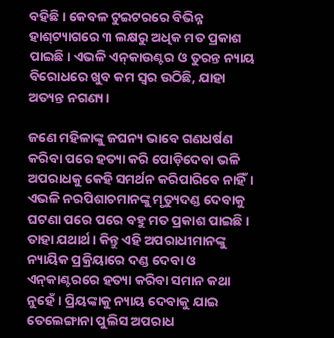ବହିଛି। କେବଳ ଟୁଇଟରରେ ବିଭିନ୍ନ ହାଶ୍‌ଟ୍ୟାଗରେ ୩ ଲକ୍ଷରୁ ଅଧିକ ମତ ପ୍ରକାଶ ପାଇଛି। ଏଭଳି ଏନ୍‌କାଉଣ୍ଟର ଓ ତୁରନ୍ତ ନ୍ୟାୟ ବିରୋଧରେ ଖୁବ କମ ସ୍ୱର ଉଠିଛି, ଯାହା ଅତ୍ୟନ୍ତ ନଗଣ୍ୟ।

ଜଣେ ମହିଳାଙ୍କୁ ଜଘନ୍ୟ ଭାବେ ଗଣଧର୍ଷଣ କରିବା ପରେ ହତ୍ୟା କରି ପୋଡ଼ିଦେବା ଭଳି ଅପରାଧକୁ କେହି ସମର୍ଥନ କରିପାରିବେ ନାହିଁ। ଏଭଳି ନରପିଶାଚମାନଙ୍କୁ ମୃତ୍ୟୁଦଣ୍ଡ ଦେବାକୁ ଘଟଣା ପରେ ପରେ ବହୁ ମତ ପ୍ରକାଶ ପାଇଛି। ତାହା ଯଥାର୍ଥ। କିନ୍ତୁ ଏହି ଅପରାଧୀମାନଙ୍କୁ ନ୍ୟାୟିକ ପ୍ରକ୍ରିୟାରେ ଦଣ୍ଡ ଦେବା ଓ ଏନ୍‌କାଣ୍ଟରରେ ହତ୍ୟା କରିବା ସମାନ କଥା ନୁହେଁ। ପ୍ରିୟଙ୍କାକୁ ନ୍ୟାୟ ଦେବାକୁ ଯାଇ ତେଲେଙ୍ଗାନା ପୁଲିସ ଅପରାଧ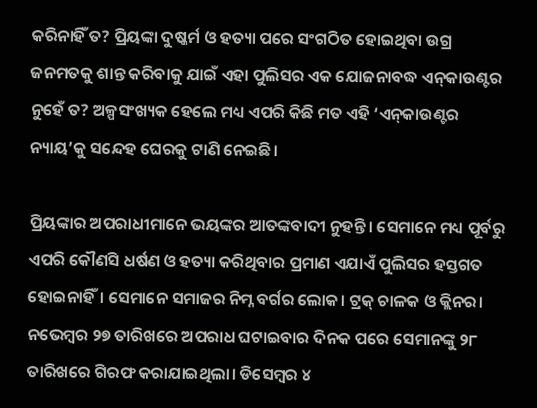କରିନାହିଁ ତ? ପ୍ରିୟଙ୍କା ଦୁଷ୍କର୍ମ ଓ ହତ୍ୟା ପରେ ସଂଗଠିତ ହୋଇଥିବା ଉଗ୍ର ଜନମତକୁ ଶାନ୍ତ କରିବାକୁ ଯାଇଁ ଏହା ପୁଲିସର ଏକ ଯୋଜନାବଦ୍ଧ ଏନ୍‌କାଉଣ୍ଟର ନୁହେଁ ତ? ଅଳ୍ପସଂଖ୍ୟକ ହେଲେ ମଧ୍ୟ ଏପରି କିଛି ମତ ଏହି ‘ଏନ୍‌କାଉଣ୍ଟର ନ୍ୟାୟ’କୁ ସନ୍ଦେହ ଘେରକୁ ଟାଣି ନେଇଛି।

ପ୍ରିୟଙ୍କାର ଅପରାଧୀମାନେ ଭୟଙ୍କର ଆତଙ୍କବାଦୀ ନୁହନ୍ତି। ସେମାନେ ମଧ୍ୟ ପୂର୍ବରୁ ଏପରି କୌଣସି ଧର୍ଷଣ ଓ ହତ୍ୟା କରିଥିବାର ପ୍ରମାଣ ଏଯାଏଁ ପୁଲିସର ହସ୍ତଗତ ହୋଇନାହିଁ। ସେମାନେ ସମାଜର ନିମ୍ନ ବର୍ଗର ଲୋକ। ଟ୍ରକ୍‌ ଚାଳକ ଓ କ୍ଲିନର। ନଭେମ୍ବର ୨୭ ତାରିଖରେ ଅପରାଧ ଘଟାଇବାର ଦିନକ ପରେ ସେମାନଙ୍କୁ ୨୮ ତାରିଖରେ ଗିରଫ କରାଯାଇଥିଲା। ଡିସେମ୍ବର ୪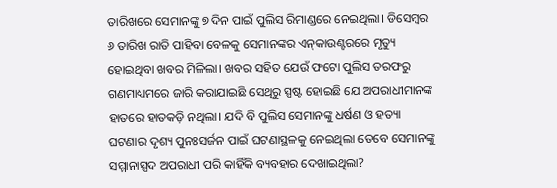ତାରିଖରେ ସେମାନଙ୍କୁ ୭ ଦିନ ପାଇଁ ପୁଲିସ ରିମାଣ୍ଡରେ ନେଇଥିଲା। ଡିସେମ୍ବର ୬ ତାରିଖ ରାତି ପାହିବା ବେଳକୁ ସେମାନଙ୍କର ଏନ୍‌କାଉଣ୍ଟରରେ ମୃତ୍ୟୁ ହୋଇଥିବା ଖବର ମିଳିଲା। ଖବର ସହିତ ଯେଉଁ ଫଟୋ ପୁଲିସ ତରଫରୁ ଗଣମାଧ୍ୟମରେ ଜାରି କରାଯାଇଛି ସେଥିରୁ ସ୍ପଷ୍ଟ ହୋଇଛି ଯେ ଅପରାଧୀମାନଙ୍କ ହାତରେ ହାତକଡ଼ି ନଥିଲା। ଯଦି ବି ପୁଲିସ ସେମାନଙ୍କୁ ଧର୍ଷଣ ଓ ହତ୍ୟା ଘଟଣାର ଦୃଶ୍ୟ ପୁନଃସର୍ଜନ ପାଇଁ ଘଟଣାସ୍ଥଳକୁ ନେଇଥିଲା ତେବେ ସେମାନଙ୍କୁ ସମ୍ମାନାସ୍ପଦ ଅପରାଧୀ ପରି କାହିଁକି ବ୍ୟବହାର ଦେଖାଇଥିଲା?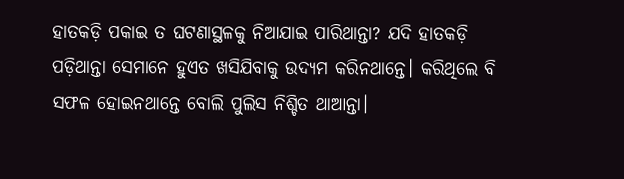ହାତକଡ଼ି ପକାଇ ତ ଘଟଣାସ୍ଥଳକୁ ନିଆଯାଇ ପାରିଥାନ୍ତା? ଯଦି ହାତକଡ଼ି ପଡ଼ିଥାନ୍ତା ସେମାନେ ହୁଏତ ଖସିଯିବାକୁ ଉଦ୍ୟମ କରିନଥାନ୍ତେ। କରିଥିଲେ ବି ସଫଳ ହୋଇନଥାନ୍ତେ ବୋଲି ପୁଲିସ ନିଶ୍ଚିତ ଥାଆନ୍ତା।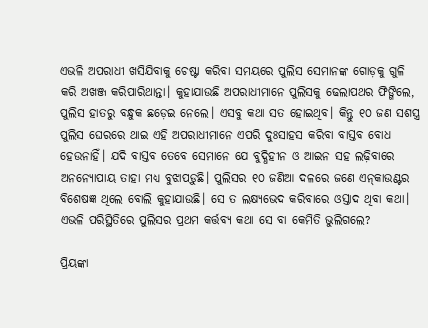ଏଭଳି ଅପରାଧୀ ଖସିଯିବାକୁ ଚେଷ୍ଟା କରିବା ସମୟରେ ପୁଲିସ ସେମାନଙ୍କ ଗୋଡ଼କୁ ଗୁଳି କରି ଅଖଞ୍ଜ କରିପାରିଥାନ୍ତା। କୁହାଯାଉଛି ଅପରାଧୀମାନେ ପୁଲିସକୁ ଢେଲାପଥର ଫିଙ୍ଗିଲେ, ପୁଲିସ ହାତରୁ ବନ୍ଧୁକ ଛଡ଼େଇ ନେଲେ। ଏସବୁ କଥା ସତ ହୋଇଥିବ। କିନ୍ତୁ ୧୦ ଜଣ ସଶସ୍ତ୍ର ପୁଲିସ ଘେରରେ ଥାଇ ଏହି ଅପରାଧୀମାନେ ଏପରି ଦୁଃସାହସ କରିବା ବାସ୍ତବ ବୋଧ ହେଉନାହିଁ। ଯଦି ବାସ୍ତବ ତେବେ ସେମାନେ ଯେ ବୁଦ୍ଧିହୀନ ଓ ଆଇନ ସହ ଲଢ଼ିବାରେ ଅନନ୍ୟୋପାୟ ତାହା ମଧ୍ୟ ବୁଝାପଡ଼ୁଛି। ପୁଲିସର ୧୦ ଜଣିଆ ଦଳରେ ଜଣେ ଏନ୍‌କାଉଣ୍ଟର ବିଶେଷଜ୍ଞ ଥିଲେ ବୋଲି କୁହାଯାଉଛି। ସେ ତ ଲକ୍ଷ୍ୟଭେଦ କରିବାରେ ଓସ୍ତାଦ ଥିବା କଥା। ଏଭଳି ପରିସ୍ଥିତିରେ ପୁଲିସର ପ୍ରଥମ କର୍ତ୍ତବ୍ୟ କଥା ସେ ବା କେମିତି ଭୁଲିଗଲେ?

ପ୍ରିୟଙ୍କା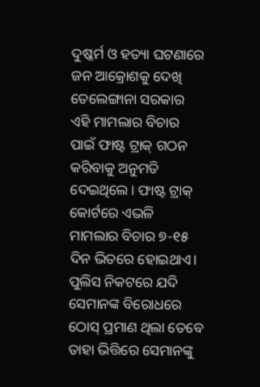ଦୁଷ୍କର୍ମ ଓ ହତ୍ୟା ଘଟଣାରେ ଜନ ଆକ୍ରୋଶକୁ ଦେଖି ତେଲେଙ୍ଗାନା ସରକାର ଏହି ମାମଲାର ବିଚାର ପାଇଁ ଫାଷ୍ଟ ଟ୍ରାକ୍‌ ଗଠନ କରିବାକୁ ଅନୁମତି ଦେଇଥିଲେ। ଫାଷ୍ଟ ଟ୍ରାକ୍‌ କୋର୍ଟରେ ଏଭଳି ମାମଲାର ବିଚାର ୭-୧୫ ଦିନ ଭିତରେ ହୋଇଥାଏ। ପୁଲିସ ନିକଟରେ ଯଦି ସେମାନଙ୍କ ବିରୋଧରେ ଠୋସ୍‌ ପ୍ରମାଣ ଥିଲା ତେବେ ତାହା ଭିତ୍ତିରେ ସେମାନଙ୍କୁ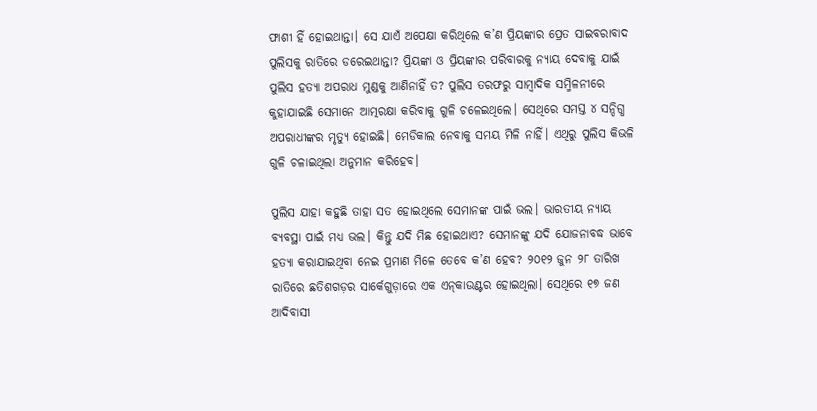ଫାଶୀ ହିଁ ହୋଇଥାନ୍ତା। ସେ ଯାଏଁ ଅପେକ୍ଷା କରିଥିଲେ କ’ଣ ପ୍ରିୟଙ୍କାର ପ୍ରେତ ସାଇବରାବାଦ ପୁଲିସକୁ ରାତିରେ ଡରେଇଥାନ୍ତା? ପ୍ରିୟଙ୍କା ଓ ପ୍ରିୟଙ୍କାର ପରିବାରକୁ ନ୍ୟାୟ ଦେବାକୁ ଯାଇଁ ପୁଲିସ ହତ୍ୟା ଅପରାଧ ମୁଣ୍ଡକୁ ଆଣିନାହିଁ ତ? ପୁଲିସ ତରଫରୁ ସାମ୍ବାଦିକ ସମ୍ମିଳନୀରେ କୁହାଯାଇଛି ସେମାନେ ଆତ୍ମରକ୍ଷା କରିବାକୁ ଗୁଳି ଚଳେଇଥିଲେ। ସେଥିରେ ସମସ୍ତ ୪ ସନ୍ଦିଗ୍ଧ ଅପରାଧୀଙ୍କର ମୃତ୍ୟୁ ହୋଇଛି। ମେଡିକାଲ ନେବାକୁ ସମୟ ମିଳି ନାହିଁ। ଏଥିରୁ ପୁଲିସ କିଭଳି ଗୁଳି ଚଳାଇଥିଲା ଅନୁମାନ କରିହେବ।

ପୁଲିସ ଯାହା କହୁଛି ତାହା ସତ ହୋଇଥିଲେ ସେମାନଙ୍କ ପାଇଁ ଭଲ। ଭାରତୀୟ ନ୍ୟାୟ ବ୍ୟବସ୍ଥା ପାଇଁ ମଧ୍ୟ ଭଲ। କିନ୍ତୁ ଯଦି ମିଛ ହୋଇଥାଏ? ସେମାନଙ୍କୁ ଯଦି ଯୋଜନାବଦ୍ଧ ଭାବେ ହତ୍ୟା କରାଯାଇଥିବା ନେଇ ପ୍ରମାଣ ମିଳେ ତେବେ କ’ଣ ହେବ? ୨୦୧୨ ଜୁନ ୨୮ ତାରିଖ ରାତିରେ ଛତିଶଗଡ଼ର ସାର୍କେଗୁଡ଼ାରେ ଏକ ଏନ୍‌କାଉଣ୍ଟର ହୋଇଥିଲା। ସେଥିରେ ୧୭ ଜଣ ଆଦିବାସୀ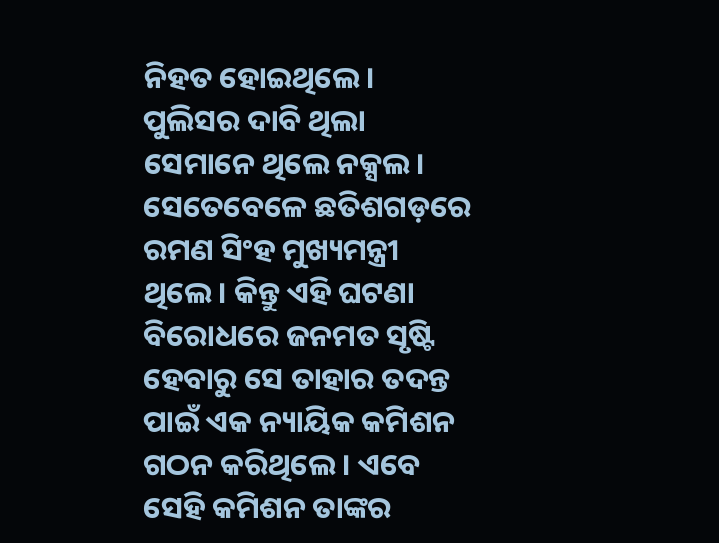ନିହତ ହୋଇଥିଲେ। ପୁଲିସର ଦାବି ଥିଲା ସେମାନେ ଥିଲେ ନକ୍ସଲ। ସେତେବେଳେ ଛତିଶଗଡ଼ରେ ରମଣ ସିଂହ ମୁଖ୍ୟମନ୍ତ୍ରୀ ଥିଲେ। କିନ୍ତୁ ଏହି ଘଟଣା ବିରୋଧରେ ଜନମତ ସୃଷ୍ଟି ହେବାରୁ ସେ ତାହାର ତଦନ୍ତ ପାଇଁ ଏକ ନ୍ୟାୟିକ କମିଶନ ଗଠନ କରିଥିଲେ। ଏବେ ସେହି କମିଶନ ତାଙ୍କର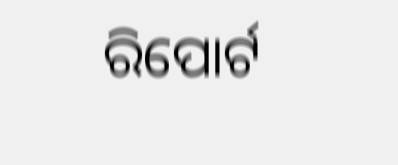ରିପୋର୍ଟ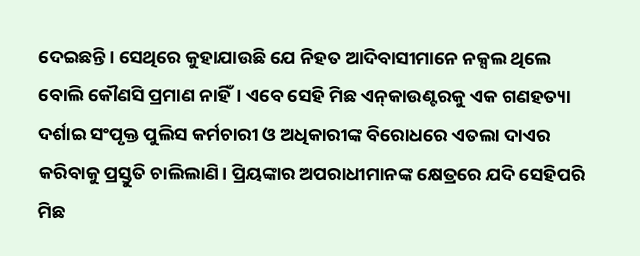ଦେଇଛନ୍ତି। ସେଥିରେ କୁହାଯାଉଛି ଯେ ନିହତ ଆଦିବାସୀମାନେ ନକ୍ସଲ ଥିଲେ ବୋଲି କୌଣସି ପ୍ରମାଣ ନାହିଁ। ଏବେ ସେହି ମିଛ ଏନ୍‌କାଉଣ୍ଟରକୁ ଏକ ଗଣହତ୍ୟା ଦର୍ଶାଇ ସଂପୃକ୍ତ ପୁଲିସ କର୍ମଚାରୀ ଓ ଅଧିକାରୀଙ୍କ ବିରୋଧରେ ଏତଲା ଦାଏର କରିବାକୁ ପ୍ରସ୍ତୁତି ଚାଲିଲାଣି। ପ୍ରିୟଙ୍କାର ଅପରାଧୀମାନଙ୍କ କ୍ଷେତ୍ରରେ ଯଦି ସେହିପରି ମିଛ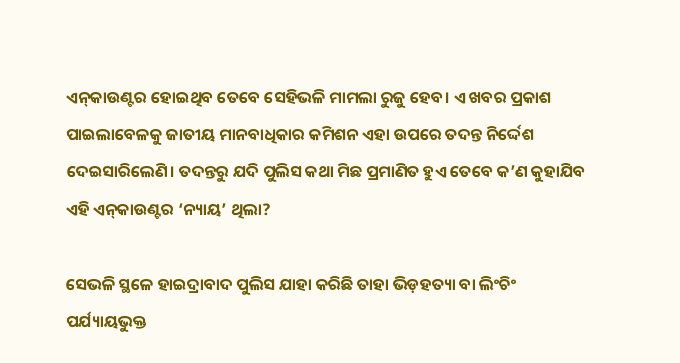ଏନ୍‌କାଉଣ୍ଟର ହୋଇଥିବ ତେବେ ସେହିଭଳି ମାମଲା ରୁଜୁ ହେବ। ଏ ଖବର ପ୍ରକାଶ ପାଇଲାବେଳକୁ ଜାତୀୟ ମାନବାଧିକାର କମିଶନ ଏହା ଉପରେ ତଦନ୍ତ ନିର୍ଦ୍ଦେଶ ଦେଇସାରିଲେଣି। ତଦନ୍ତରୁ ଯଦି ପୁଲିସ କଥା ମିଛ ପ୍ରମାଣିତ ହୁଏ ତେବେ କ’ଣ କୁହାଯିବ ଏହି ଏନ୍‌କାଉଣ୍ଟର ‘ନ୍ୟାୟ’ ଥିଲା?

ସେଭଳି ସ୍ଥଳେ ହାଇଦ୍ରାବାଦ ପୁଲିସ ଯାହା କରିଛି ତାହା ଭିଡ଼ହତ୍ୟା ବା ଲିଂଚିଂ ପର୍ଯ୍ୟାୟଭୁକ୍ତ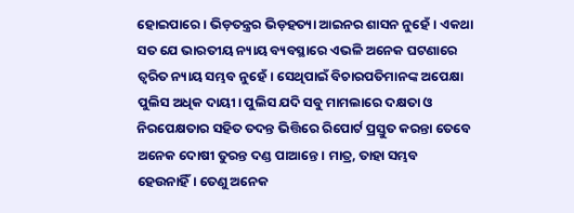ହୋଇପାରେ। ଭିଡ଼ତନ୍ତ୍ରର ଭିଡ଼ହତ୍ୟା ଆଇନର ଶାସନ ନୁହେଁ। ଏକଥା ସତ ଯେ ଭାରତୀୟ ନ୍ୟାୟ ବ୍ୟବସ୍ଥାରେ ଏଭଳି ଅନେକ ଘଟଣାରେ ତ୍ୱରିତ ନ୍ୟାୟ ସମ୍ଭବ ନୁହେଁ। ସେଥିପାଇଁ ବିଚାରପତିମାନଙ୍କ ଅପେକ୍ଷା ପୁଲିସ ଅଧିକ ଦାୟୀ। ପୁଲିସ ଯଦି ସବୁ ମାମଲାରେ ଦକ୍ଷତା ଓ ନିରପେକ୍ଷତାର ସହିତ ତଦନ୍ତ ଭିତ୍ତିରେ ରିପୋର୍ଟ ପ୍ରସ୍ତୁତ କରନ୍ତା ତେବେ ଅନେକ ଦୋଷୀ ତୁରନ୍ତ ଦଣ୍ଡ ପାଆନ୍ତେ। ମାତ୍ର, ତାହା ସମ୍ଭବ ହେଉନାହିଁ। ତେଣୁ ଅନେକ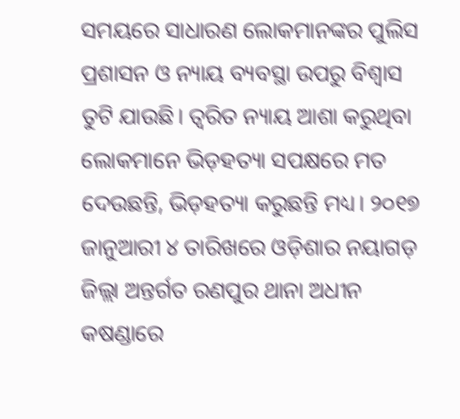ସମୟରେ ସାଧାରଣ ଲୋକମାନଙ୍କର ପୁଲିସ ପ୍ରଶାସନ ଓ ନ୍ୟାୟ ବ୍ୟବସ୍ଥା ଉପରୁ ବିଶ୍ୱାସ ତୁଟି ଯାଉଛି। ତ୍ୱରିତ ନ୍ୟାୟ ଆଶା କରୁଥିବା ଲୋକମାନେ ଭିଡ଼ହତ୍ୟା ସପକ୍ଷରେ ମତ ଦେଉଛନ୍ତି, ଭିଡ଼ହତ୍ୟା କରୁଛନ୍ତି ମଧ୍ୟ। ୨୦୧୭ ଜାନୁଆରୀ ୪ ତାରିଖରେ ଓଡ଼ିଶାର ନୟାଗଡ଼ ଜିଲ୍ଲା ଅନ୍ତର୍ଗତ ରଣପୁର ଥାନା ଅଧୀନ କଷଣ୍ଡାରେ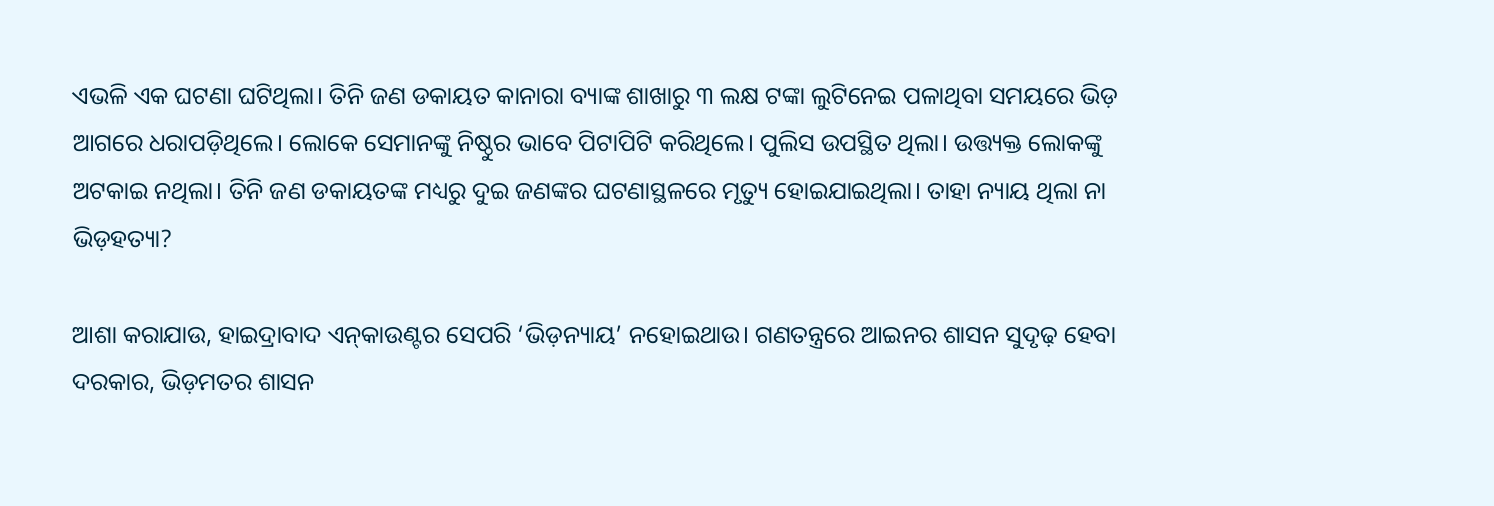ଏଭଳି ଏକ ଘଟଣା ଘଟିଥିଲା। ତିନି ଜଣ ଡକାୟତ କାନାରା ବ୍ୟାଙ୍କ ଶାଖାରୁ ୩ ଲକ୍ଷ ଟଙ୍କା ଲୁଟିନେଇ ପଳାଥିବା ସମୟରେ ଭିଡ଼ ଆଗରେ ଧରାପଡ଼ିଥିଲେ। ଲୋକେ ସେମାନଙ୍କୁ ନିଷ୍ଠୁର ଭାବେ ପିଟାପିଟି କରିଥିଲେ। ପୁଲିସ ଉପସ୍ଥିତ ଥିଲା। ଉତ୍ତ୍ୟକ୍ତ ଲୋକଙ୍କୁ ଅଟକାଇ ନଥିଲା। ତିନି ଜଣ ଡକାୟତଙ୍କ ମଧ୍ୟରୁ ଦୁଇ ଜଣଙ୍କର ଘଟଣାସ୍ଥଳରେ ମୃତ୍ୟୁ ହୋଇଯାଇଥିଲା। ତାହା ନ୍ୟାୟ ଥିଲା ନା ଭିଡ଼ହତ୍ୟା?

ଆଶା କରାଯାଉ, ହାଇଦ୍ରାବାଦ ଏନ୍‌କାଉଣ୍ଟର ସେପରି ‘ଭିଡ଼ନ୍ୟାୟ’ ନହୋଇଥାଉ। ଗଣତନ୍ତ୍ରରେ ଆଇନର ଶାସନ ସୁଦୃଢ଼ ହେବା ଦରକାର, ଭିଡ଼ମତର ଶାସନ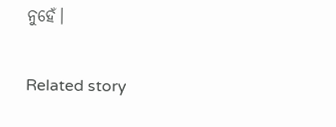ନୁହେଁ।

Related story